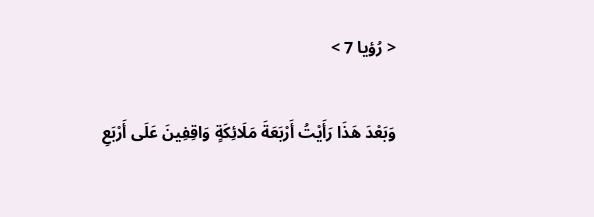< رُؤيا 7 >

وَبَعْدَ هَذَا رَأَيْتُ أَرْبَعَةَ مَلَائِكَةٍ وَاقِفِينَ عَلَى أَرْبَعِ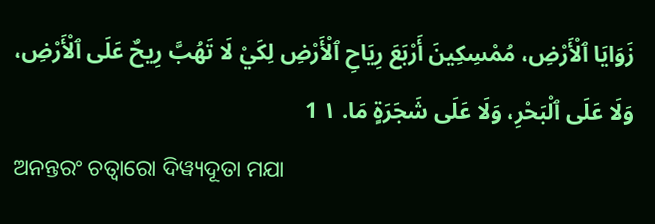زَوَايَا ٱلْأَرْضِ، مُمْسِكِينَ أَرْبَعَ رِيَاحِ ٱلْأَرْضِ لِكَيْ لَا تَهُبَّ رِيحٌ عَلَى ٱلْأَرْضِ، وَلَا عَلَى ٱلْبَحْرِ، وَلَا عَلَى شَجَرَةٍ مَا. ١ 1
ଅନନ୍ତରଂ ଚତ୍ୱାରୋ ଦିୱ୍ୟଦୂତା ମଯା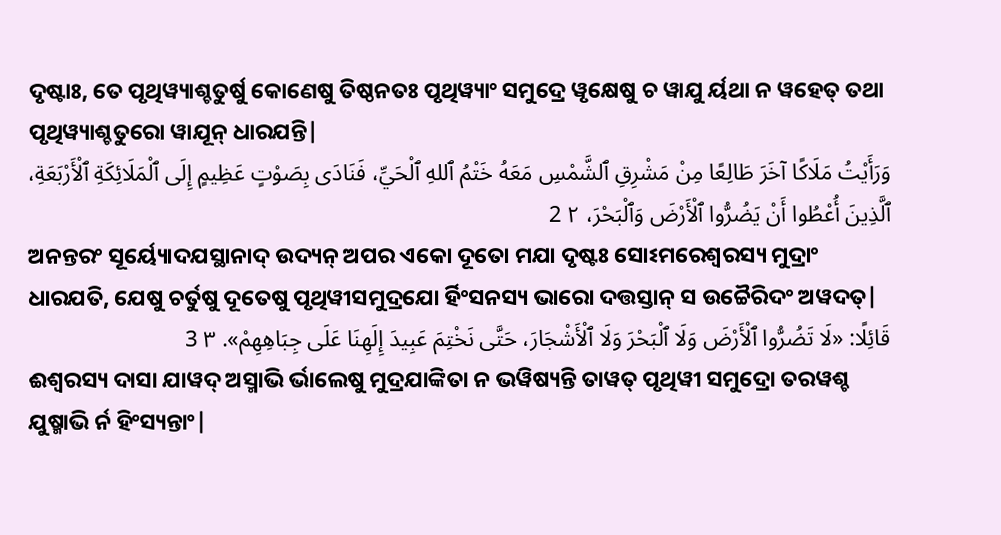ଦୃଷ୍ଟାଃ, ତେ ପୃଥିୱ୍ୟାଶ୍ଚତୁର୍ଷୁ କୋଣେଷୁ ତିଷ୍ଠନତଃ ପୃଥିୱ୍ୟାଂ ସମୁଦ୍ରେ ୱୃକ୍ଷେଷୁ ଚ ୱାଯୁ ର୍ୟଥା ନ ୱହେତ୍ ତଥା ପୃଥିୱ୍ୟାଶ୍ଚତୁରୋ ୱାଯୂନ୍ ଧାରଯନ୍ତି|
وَرَأَيْتُ مَلَاكًا آخَرَ طَالِعًا مِنْ مَشْرِقِ ٱلشَّمْسِ مَعَهُ خَتْمُ ٱللهِ ٱلْحَيِّ، فَنَادَى بِصَوْتٍ عَظِيمٍ إِلَى ٱلْمَلَائِكَةِ ٱلْأَرْبَعَةِ، ٱلَّذِينَ أُعْطُوا أَنْ يَضُرُّوا ٱلْأَرْضَ وَٱلْبَحْرَ، ٢ 2
ଅନନ୍ତରଂ ସୂର୍ୟ୍ୟୋଦଯସ୍ଥାନାଦ୍ ଉଦ୍ୟନ୍ ଅପର ଏକୋ ଦୂତୋ ମଯା ଦୃଷ୍ଟଃ ସୋଽମରେଶ୍ୱରସ୍ୟ ମୁଦ୍ରାଂ ଧାରଯତି, ଯେଷୁ ଚର୍ତୁଷୁ ଦୂତେଷୁ ପୃଥିୱୀସମୁଦ୍ରଯୋ ର୍ହିଂସନସ୍ୟ ଭାରୋ ଦତ୍ତସ୍ତାନ୍ ସ ଉଚ୍ଚୈରିଦଂ ଅୱଦତ୍|
قَائِلًا: «لَا تَضُرُّوا ٱلْأَرْضَ وَلَا ٱلْبَحْرَ وَلَا ٱلْأَشْجَارَ، حَتَّى نَخْتِمَ عَبِيدَ إِلَهِنَا عَلَى جِبَاهِهِمْ». ٣ 3
ଈଶ୍ୱରସ୍ୟ ଦାସା ଯାୱଦ୍ ଅସ୍ମାଭି ର୍ଭାଲେଷୁ ମୁଦ୍ରଯାଙ୍କିତା ନ ଭୱିଷ୍ୟନ୍ତି ତାୱତ୍ ପୃଥିୱୀ ସମୁଦ୍ରୋ ତରୱଶ୍ଚ ଯୁଷ୍ମାଭି ର୍ନ ହିଂସ୍ୟନ୍ତାଂ|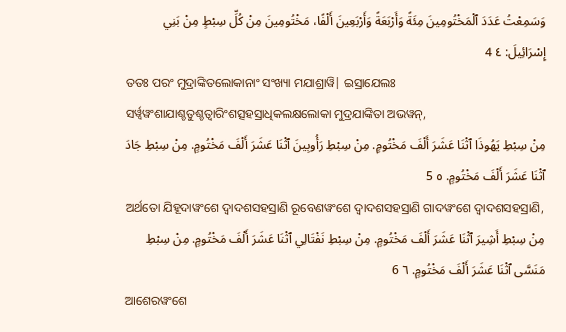وَسَمِعْتُ عَدَدَ ٱلْمَخْتُومِينَ مِئَةً وَأَرْبَعَةً وَأَرْبَعِينَ أَلْفًا، مَخْتُومِينَ مِنْ كُلِّ سِبْطٍ مِنْ بَنِي إِسْرَائِيلَ: ٤ 4
ତତଃ ପରଂ ମୁଦ୍ରାଙ୍କିତଲୋକାନାଂ ସଂଖ୍ୟା ମଯାଶ୍ରାୱି| ଇସ୍ରାଯେଲଃ ସର୍ୱ୍ୱୱଂଶାଯାଶ୍ଚତୁଶ୍ଚତ୍ୱାରିଂଶତ୍ସହସ୍ରାଧିକଲକ୍ଷଲୋକା ମୁଦ୍ରଯାଙ୍କିତା ଅଭୱନ୍,
مِنْ سِبْطِ يَهُوذَا ٱثْنَا عَشَرَ أَلْفَ مَخْتُومٍ. مِنْ سِبْطِ رَأُوبِينَ ٱثْنَا عَشَرَ أَلْفَ مَخْتُومٍ. مِنْ سِبْطِ جَادَ ٱثْنَا عَشَرَ أَلْفَ مَخْتُومٍ. ٥ 5
ଅର୍ଥତୋ ଯିହୂଦାୱଂଶେ ଦ୍ୱାଦଶସହସ୍ରାଣି ରୂବେଣୱଂଶେ ଦ୍ୱାଦଶସହସ୍ରାଣି ଗାଦୱଂଶେ ଦ୍ୱାଦଶସହସ୍ରାଣି,
مِنْ سِبْطِ أَشِيرَ ٱثْنَا عَشَرَ أَلْفَ مَخْتُومٍ. مِنْ سِبْطِ نَفْتَالِي ٱثْنَا عَشَرَ أَلْفَ مَخْتُومٍ. مِنْ سِبْطِ مَنَسَّى ٱثْنَا عَشَرَ أَلْفَ مَخْتُومٍ. ٦ 6
ଆଶେରୱଂଶେ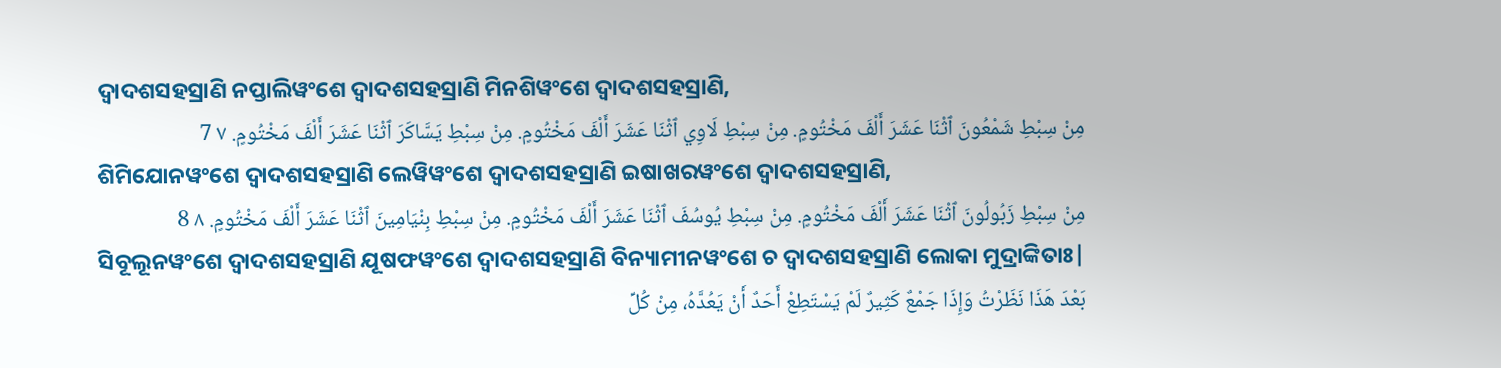ଦ୍ୱାଦଶସହସ୍ରାଣି ନପ୍ତାଲିୱଂଶେ ଦ୍ୱାଦଶସହସ୍ରାଣି ମିନଶିୱଂଶେ ଦ୍ୱାଦଶସହସ୍ରାଣି,
مِنْ سِبْطِ شَمْعُونَ ٱثْنَا عَشَرَ أَلْفَ مَخْتُومٍ. مِنْ سِبْطِ لَاوِي ٱثْنَا عَشَرَ أَلْفَ مَخْتُومٍ. مِنْ سِبْطِ يَسَّاكَرَ ٱثْنَا عَشَرَ أَلْفَ مَخْتُومٍ. ٧ 7
ଶିମିଯୋନୱଂଶେ ଦ୍ୱାଦଶସହସ୍ରାଣି ଲେୱିୱଂଶେ ଦ୍ୱାଦଶସହସ୍ରାଣି ଇଷାଖରୱଂଶେ ଦ୍ୱାଦଶସହସ୍ରାଣି,
مِنْ سِبْطِ زَبُولُونَ ٱثْنَا عَشَرَ أَلْفَ مَخْتُومٍ. مِنْ سِبْطِ يُوسُفَ ٱثْنَا عَشَرَ أَلْفَ مَخْتُومٍ. مِنْ سِبْطِ بِنْيَامِينَ ٱثْنَا عَشَرَ أَلْفَ مَخْتُومٍ. ٨ 8
ସିବୂଲୂନୱଂଶେ ଦ୍ୱାଦଶସହସ୍ରାଣି ଯୂଷଫୱଂଶେ ଦ୍ୱାଦଶସହସ୍ରାଣି ବିନ୍ୟାମୀନୱଂଶେ ଚ ଦ୍ୱାଦଶସହସ୍ରାଣି ଲୋକା ମୁଦ୍ରାଙ୍କିତାଃ|
بَعْدَ هَذَا نَظَرْتُ وَإِذَا جَمْعٌ كَثِيرٌ لَمْ يَسْتَطِعْ أَحَدٌ أَنْ يَعُدَّهُ، مِنْ كُلِّ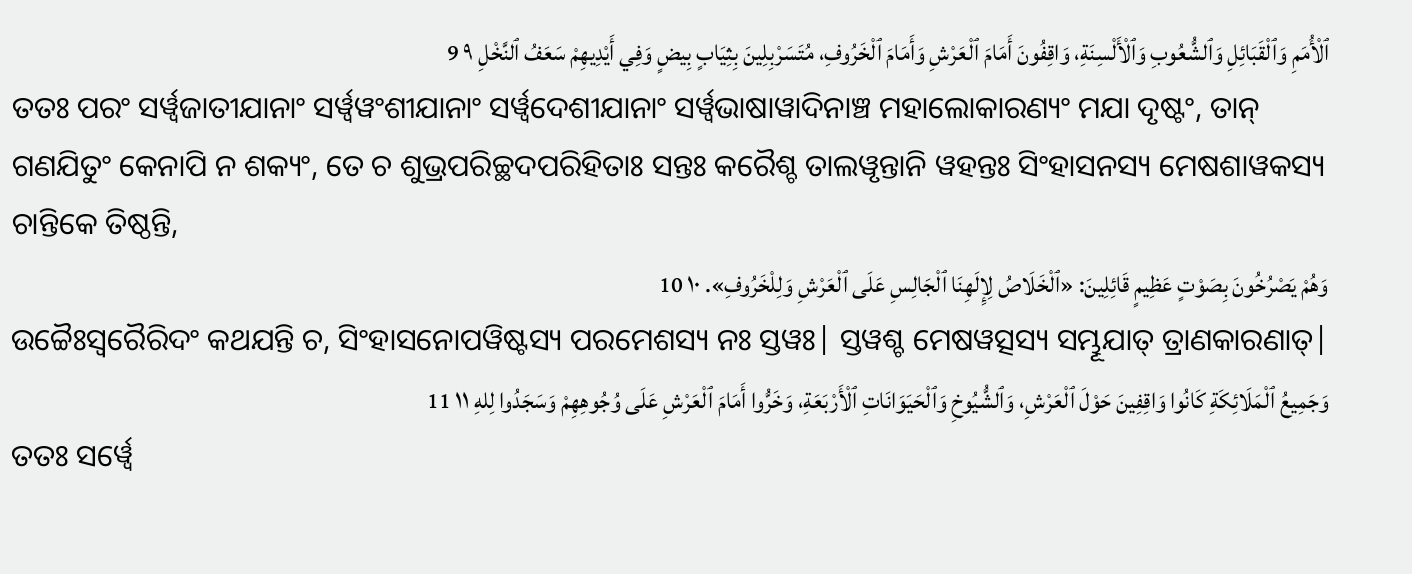ٱلْأُمَمِ وَٱلْقَبَائِلِ وَٱلشُّعُوبِ وَٱلْأَلْسِنَةِ، وَاقِفُونَ أَمَامَ ٱلْعَرْشِ وَأَمَامَ ٱلْخَرُوفِ، مُتَسَرْبِلِينَ بِثِيَابٍ بِيضٍ وَفِي أَيْدِيهِمْ سَعَفُ ٱلنَّخْلِ ٩ 9
ତତଃ ପରଂ ସର୍ୱ୍ୱଜାତୀଯାନାଂ ସର୍ୱ୍ୱୱଂଶୀଯାନାଂ ସର୍ୱ୍ୱଦେଶୀଯାନାଂ ସର୍ୱ୍ୱଭାଷାୱାଦିନାଞ୍ଚ ମହାଲୋକାରଣ୍ୟଂ ମଯା ଦୃଷ୍ଟଂ, ତାନ୍ ଗଣଯିତୁଂ କେନାପି ନ ଶକ୍ୟଂ, ତେ ଚ ଶୁଭ୍ରପରିଚ୍ଛଦପରିହିତାଃ ସନ୍ତଃ କରୈଶ୍ଚ ତାଲୱୃନ୍ତାନି ୱହନ୍ତଃ ସିଂହାସନସ୍ୟ ମେଷଶାୱକସ୍ୟ ଚାନ୍ତିକେ ତିଷ୍ଠନ୍ତି,
وَهُمْ يَصْرُخُونَ بِصَوْتٍ عَظِيمٍ قَائِلِينَ: «ٱلْخَلَاصُ لِإِلَهِنَا ٱلْجَالِسِ عَلَى ٱلْعَرْشِ وَلِلْخَرُوفِ». ١٠ 10
ଉଚ୍ଚୈଃସ୍ୱରୈରିଦଂ କଥଯନ୍ତି ଚ, ସିଂହାସନୋପୱିଷ୍ଟସ୍ୟ ପରମେଶସ୍ୟ ନଃ ସ୍ତୱଃ| ସ୍ତୱଶ୍ଚ ମେଷୱତ୍ସସ୍ୟ ସମ୍ଭୂଯାତ୍ ତ୍ରାଣକାରଣାତ୍|
وَجَمِيعُ ٱلْمَلَائِكَةِ كَانُوا وَاقِفِينَ حَوْلَ ٱلْعَرْشِ، وَٱلشُّيُوخِ وَٱلْحَيَوَانَاتِ ٱلْأَرْبَعَةِ، وَخَرُّوا أَمَامَ ٱلْعَرْشِ عَلَى وُجُوهِهِمْ وَسَجَدُوا لِلهِ ١١ 11
ତତଃ ସର୍ୱ୍ୱେ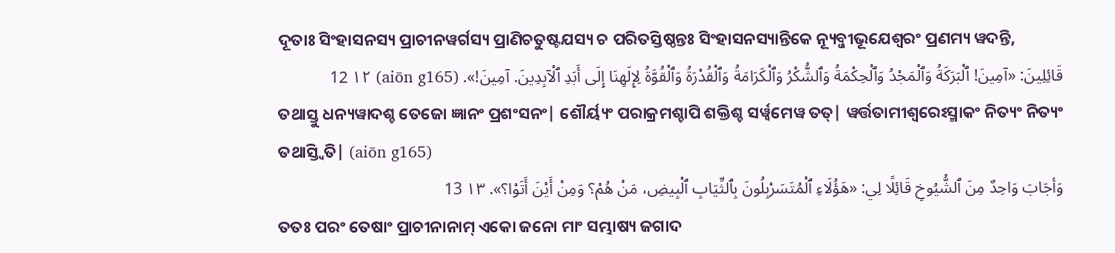ଦୂତାଃ ସିଂହାସନସ୍ୟ ପ୍ରାଚୀନୱର୍ଗସ୍ୟ ପ୍ରାଣିଚତୁଷ୍ଟଯସ୍ୟ ଚ ପରିତସ୍ତିଷ୍ଠନ୍ତଃ ସିଂହାସନସ୍ୟାନ୍ତିକେ ନ୍ୟୂବ୍ଜୀଭୂଯେଶ୍ୱରଂ ପ୍ରଣମ୍ୟ ୱଦନ୍ତି,
قَائِلِينَ: «آمِينَ! ٱلْبَرَكَةُ وَٱلْمَجْدُ وَٱلْحِكْمَةُ وَٱلشُّكْرُ وَٱلْكَرَامَةُ وَٱلْقُدْرَةُ وَٱلْقُوَّةُ لِإِلَهِنَا إِلَى أَبَدِ ٱلْآبِدِينَ. آمِينَ!». (aiōn g165) ١٢ 12
ତଥାସ୍ତୁ ଧନ୍ୟୱାଦଶ୍ଚ ତେଜୋ ଜ୍ଞାନଂ ପ୍ରଶଂସନଂ| ଶୌର୍ୟ୍ୟଂ ପରାକ୍ରମଶ୍ଚାପି ଶକ୍ତିଶ୍ଚ ସର୍ୱ୍ୱମେୱ ତତ୍| ୱର୍ତ୍ତତାମୀଶ୍ୱରେଽସ୍ମାକଂ ନିତ୍ୟଂ ନିତ୍ୟଂ ତଥାସ୍ତ୍ୱିତି| (aiōn g165)
وَأجَابَ وَاحِدٌ مِنَ ٱلشُّيُوخِ قَائِلًا لِي: «هَؤُلَاءِ ٱلْمُتَسَرْبِلُونَ بِٱلثِّيَابِ ٱلْبِيضِ، مَنْ هُمْ؟ وَمِنْ أَيْنَ أَتَوْا؟». ١٣ 13
ତତଃ ପରଂ ତେଷାଂ ପ୍ରାଚୀନାନାମ୍ ଏକୋ ଜନୋ ମାଂ ସମ୍ଭାଷ୍ୟ ଜଗାଦ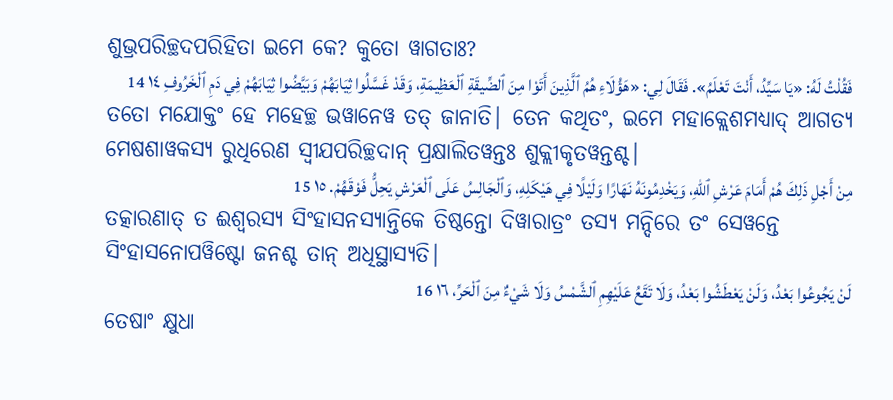ଶୁଭ୍ରପରିଚ୍ଛଦପରିହିତା ଇମେ କେ? କୁତୋ ୱାଗତାଃ?
فَقُلْتُ لَهُ: «يَا سَيِّدُ، أَنْتَ تَعْلَمُ». فَقَالَ لِي: «هَؤُلَاءِ هُمُ ٱلَّذِينَ أَتَوْا مِنَ ٱلضِّيقَةِ ٱلْعَظِيمَةِ، وَقَدْ غَسَّلُوا ثِيَابَهُمْ وَبَيَّضُوا ثِيَابَهُمْ فِي دَمِ ٱلْخَرُوفِ ١٤ 14
ତତୋ ମଯୋକ୍ତଂ ହେ ମହେଚ୍ଛ ଭୱାନେୱ ତତ୍ ଜାନାତି| ତେନ କଥିତଂ, ଇମେ ମହାକ୍ଲେଶମଧ୍ୟାଦ୍ ଆଗତ୍ୟ ମେଷଶାୱକସ୍ୟ ରୁଧିରେଣ ସ୍ୱୀଯପରିଚ୍ଛଦାନ୍ ପ୍ରକ୍ଷାଲିତୱନ୍ତଃ ଶୁକ୍ଲୀକୃତୱନ୍ତଶ୍ଚ|
مِنْ أَجْلِ ذَلِكَ هُمْ أَمَامَ عَرْشِ ٱللهِ، وَيَخْدِمُونَهُ نَهَارًا وَلَيْلًا فِي هَيْكَلِهِ، وَٱلْجَالِسُ عَلَى ٱلْعَرْشِ يَحِلُّ فَوْقَهُمْ. ١٥ 15
ତତ୍କାରଣାତ୍ ତ ଈଶ୍ୱରସ୍ୟ ସିଂହାସନସ୍ୟାନ୍ତିକେ ତିଷ୍ଠନ୍ତୋ ଦିୱାରାତ୍ରଂ ତସ୍ୟ ମନ୍ଦିରେ ତଂ ସେୱନ୍ତେ ସିଂହାସନୋପୱିଷ୍ଟୋ ଜନଶ୍ଚ ତାନ୍ ଅଧିସ୍ଥାସ୍ୟତି|
لَنْ يَجُوعُوا بَعْدُ، وَلَنْ يَعْطَشُوا بَعْدُ، وَلَا تَقَعُ عَلَيْهِمِ ٱلشَّمْسُ وَلَا شَيْءٌ مِنَ ٱلْحَرِّ، ١٦ 16
ତେଷାଂ କ୍ଷୁଧା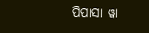ପିପାସା ୱା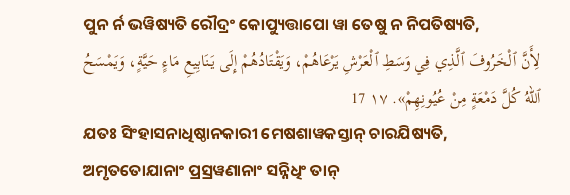ପୁନ ର୍ନ ଭୱିଷ୍ୟତି ରୌଦ୍ରଂ କୋପ୍ୟୁତ୍ତାପୋ ୱା ତେଷୁ ନ ନିପତିଷ୍ୟତି,
لِأَنَّ ٱلْخَرُوفَ ٱلَّذِي فِي وَسَطِ ٱلْعَرْشِ يَرْعَاهُمْ، وَيَقْتَادُهُمْ إِلَى يَنَابِيعِ مَاءٍ حَيَّةٍ، وَيَمْسَحُ ٱللهُ كُلَّ دَمْعَةٍ مِنْ عُيُونِهِمْ». ١٧ 17
ଯତଃ ସିଂହାସନାଧିଷ୍ଠାନକାରୀ ମେଷଶାୱକସ୍ତାନ୍ ଚାରଯିଷ୍ୟତି, ଅମୃତତୋଯାନାଂ ପ୍ରସ୍ରୱଣାନାଂ ସନ୍ନିଧିଂ ତାନ୍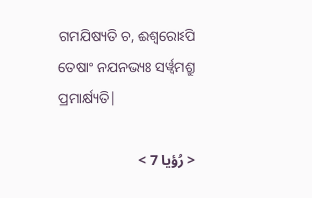ଗମଯିଷ୍ୟତି ଚ, ଈଶ୍ୱରୋଽପି ତେଷାଂ ନଯନଭ୍ୟଃ ସର୍ୱ୍ୱମଶ୍ରୁ ପ୍ରମାର୍କ୍ଷ୍ୟତି|

< رُؤيا 7 >